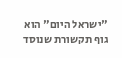"ישראל היום" הוא גוף תקשורת שנוסד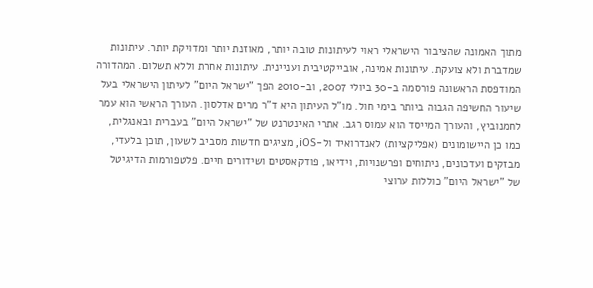מתוך האמונה שהציבור הישראלי ראוי לעיתונות טובה יותר, מאוזנת יותר ומדויקת יותר. עיתונות שמדברת ולא צועקת. עיתונות אמינה, אובייקטיבית ועניינית. עיתונות אחרת וללא תשלום. המהדורה המודפסת הראשונה פורסמה ב-30 ביולי 2007, וב-2010 הפך "ישראל היום" לעיתון הישראלי בעל שיעור החשיפה הגבוה ביותר בימי חול. מו"ל העיתון היא ד"ר מרים אדלסון. העורך הראשי הוא עמר לחמנוביץ, והעורך המייסד הוא עמוס רגב. אתרי האינטרנט של "ישראל היום" בעברית ובאנגלית, כמו כן היישומונים (אפליקציות) לאנדרואיד ול-iOS, מציגים חדשות מסביב לשעון, תוכן בלעדי, מבזקים ועדכונים, ניתוחים ופרשנויות, וידיאו, פודקאסטים ושידורים חיים. פלטפורמות הדיגיטל של "ישראל היום" כוללות ערוצי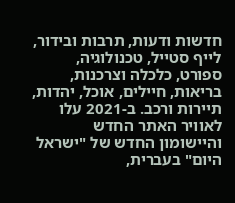חדשות ודעות, תרבות ובידור, לייף סטייל, טכנולוגיה, ספורט, כלכלה וצרכנות, בריאות, חיילים, אוכל, יהדות, תיירות ורכב. ב-2021 עלו לאוויר האתר החדש והיישומון החדש של "ישראל היום" בעברית,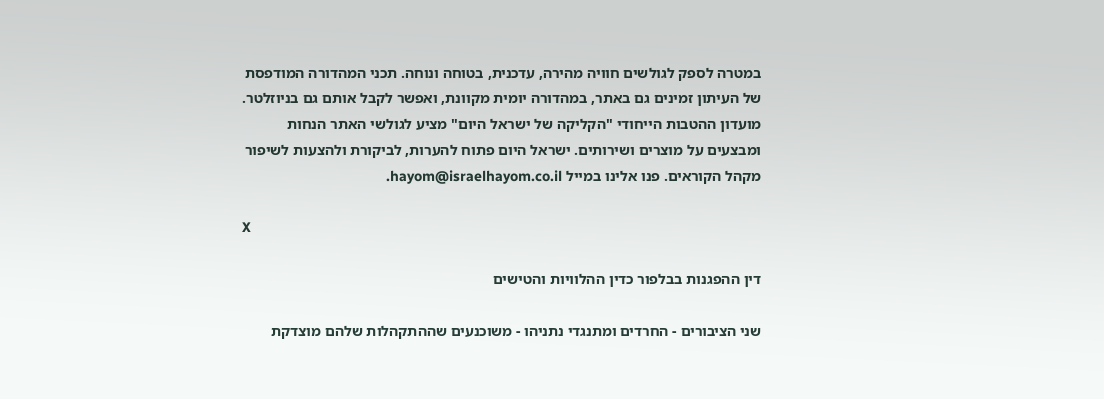במטרה לספק לגולשים חוויה מהירה, עדכנית, בטוחה ונוחה. תכני המהדורה המודפסת של העיתון זמינים גם באתר, במהדורה יומית מקוונת, ואפשר לקבל אותם גם בניוזלטר. מועדון ההטבות הייחודי "הקליקה של ישראל היום" מציע לגולשי האתר הנחות ומבצעים על מוצרים ושירותים. ישראל היום פתוח להערות, לביקורת ולהצעות לשיפור מקהל הקוראים. פנו אלינו במייל hayom@israelhayom.co.il.

X

דין ההפגנות בבלפור כדין ההלוויות והטישים

שני הציבורים - החרדים ומתנגדי נתניהו - משוכנעים שההתקהלות שלהם מוצדקת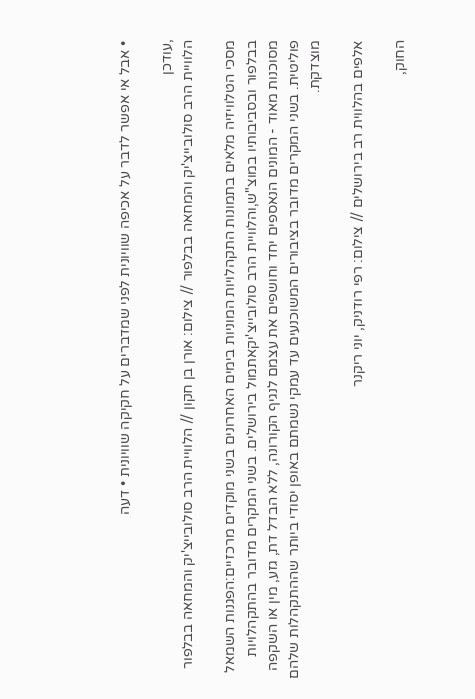• אבל אי אפשר לדבר על אכיפה שוויונית לפני שמדברים על חקיקה שוויונית • דעה

,עודכן
הלוויית הרב סולובייצ'יק והמחאה בבלפור // צילום: אורן בן חקון // הלוויית הרב סולובייצ'יק והמחאה בבלפור

מסכי הטלוויזיה מלאים בתמונות התקהלויות המוניות בימים האחרונים בשני מוקדים מרכזיים:הפגנות השמאל בבלפור ובסביבותיו במוצ"ש,והלוויית הרב סולובייצ'יקאתמול בירושלים. בשני המקרים מדובר בהתקהלויות מסוכנות מאוד - המונים הנאספים יחד וחושפים את עצמם לנגיף הקורונה, ללא הבדל דת, גזע, מין או השקפה פוליטית. בשני המקרים מדובר בציבורים המשוכנעים עד עמקי נשמתם באופן יסודי ביותר שההתקהלות שלהם מוצדקת.

אלפים בהלווית רב בירושלים // צילום: רפי רודניק, יוני ריקנר

החוק,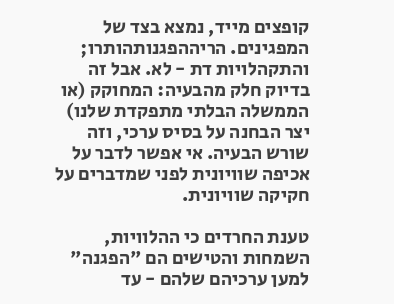קופצים מייד, נמצא בצד של המפגינים. הריההפגנותהותרו; והתקהלויות דת - לא. אבל זה בדיוק חלק מהבעיה: המחוקק (או הממשלה הבלתי מתפקדת שלנו) יצר הבחנה על בסיס ערכי, וזה שורש הבעיה. אי אפשר לדבר על אכיפה שוויונית לפני שמדברים על חקיקה שוויונית.

טענת החרדים כי ההלוויות, השמחות והטישים הם "הפגנה" למען ערכיהם שלהם - עד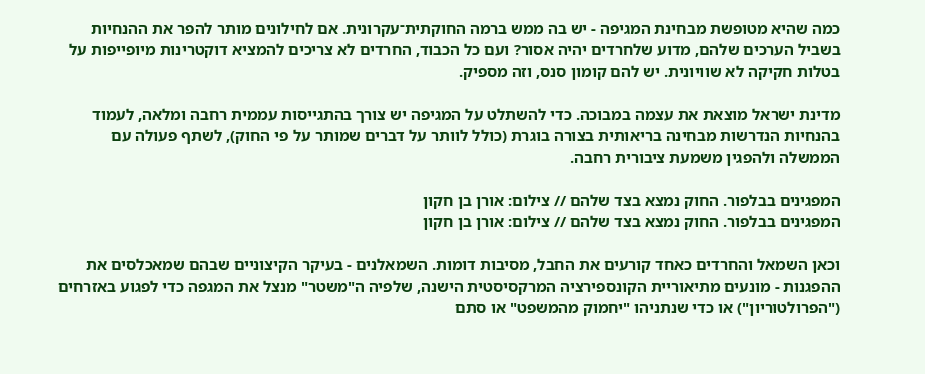כמה שהיא מטופשת מבחינת המגיפה - יש בה ממש ברמה החוקתית־עקרונית. אם לחילונים מותר להפר את ההנחיות בשביל הערכים שלהם, מדוע שלחרדים יהיה אסור? ועם כל הכבוד, החרדים לא צריכים להמציא דוקטרינות מיופייפות על בטלות חקיקה לא שוויונית. יש להם קומון סנס, וזה מספיק.

מדינת ישראל מוצאת את עצמה במבוכה. כדי להשתלט על המגיפה יש צורך בהתגייסות עממית רחבה ומלאה, לעמוד בהנחיות הנדרשות מבחינה בריאותית בצורה בוגרת (כולל לוותר על דברים שמותר על פי החוק), לשתף פעולה עם הממשלה ולהפגין משמעת ציבורית רחבה.

המפגינים בבלפור. החוק נמצא בצד שלהם // צילום: אורן בן חקון
המפגינים בבלפור. החוק נמצא בצד שלהם // צילום: אורן בן חקון

וכאן השמאל והחרדים כאחד קורעים את החבל, מסיבות דומות. השמאלנים - בעיקר הקיצוניים שבהם שמאכלסים את ההפגנות - מונעים מתיאוריית הקונספירציה המרקסיסטית הישנה, שלפיה ה"משטר" מנצל את המגפה כדי לפגוע באזרחים ("הפרולטוריון") או כדי שנתניהו "יחמוק מהמשפט" או סתם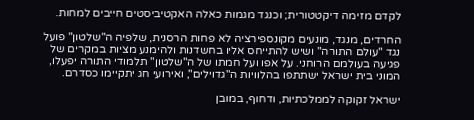לקדם מזימה דיקטטורית; וכנגד מגמות כאלה האקטיביסטים חייבים למחות.

החרדים, מנגד, מונעים מקונספירציה לא פחות הרסנית, שלפיה ה"שלטון" פועל נגד "עולם התורה" ושיש להתייחס אליו בחשדנות ולהימנע מציות במקרים של פגיעה בעולמם הרוחני. על אפו ועל חמתו של ה"שלטון" תלמודי התורה יפעלו, המוני בית ישראל ישתתפו בהלוויות ה"גדוילים", ואירועי חג יתקיימו כסדרם.

ישראל זקוקה לממלכתיות, ודחוף, במובן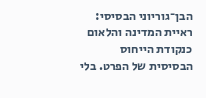הבן־גוריוני הבסיסי: ראיית המדינה והלאום כנקודת הייחוס הבסיסית של הפרט. בלי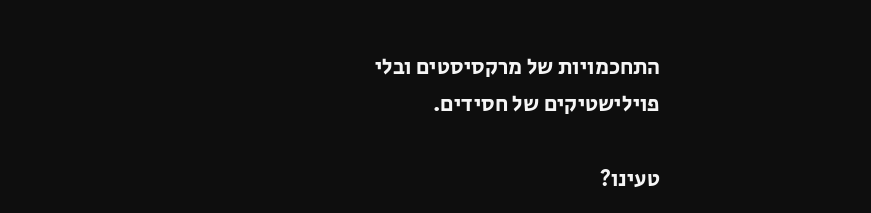התחכמויות של מרקסיסטים ובלי פוילישטיקים של חסידים.

טעינו?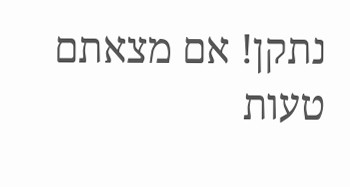נתקן! אם מצאתם טעות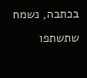בכתבה, נשמח שתשתפו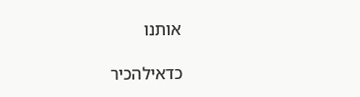אותנו

כדאילהכיר